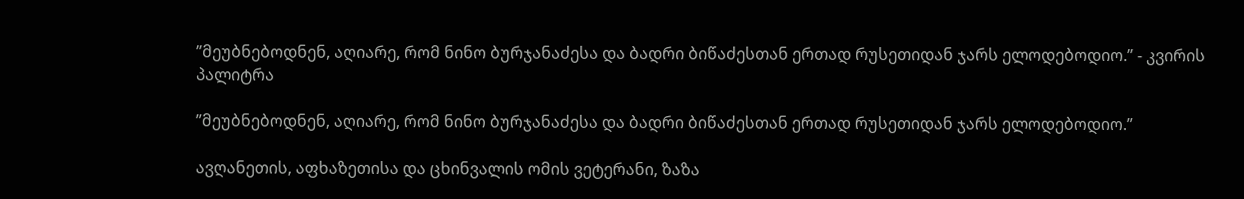”მეუბნებოდნენ, აღიარე, რომ ნინო ბურჯანაძესა და ბადრი ბიწაძესთან ერთად რუსეთიდან ჯარს ელოდებოდიო.” - კვირის პალიტრა

”მეუბნებოდნენ, აღიარე, რომ ნინო ბურჯანაძესა და ბადრი ბიწაძესთან ერთად რუსეთიდან ჯარს ელოდებოდიო.”

ავღანეთის, აფხაზეთისა და ცხინვალის ომის ვეტერანი, ზაზა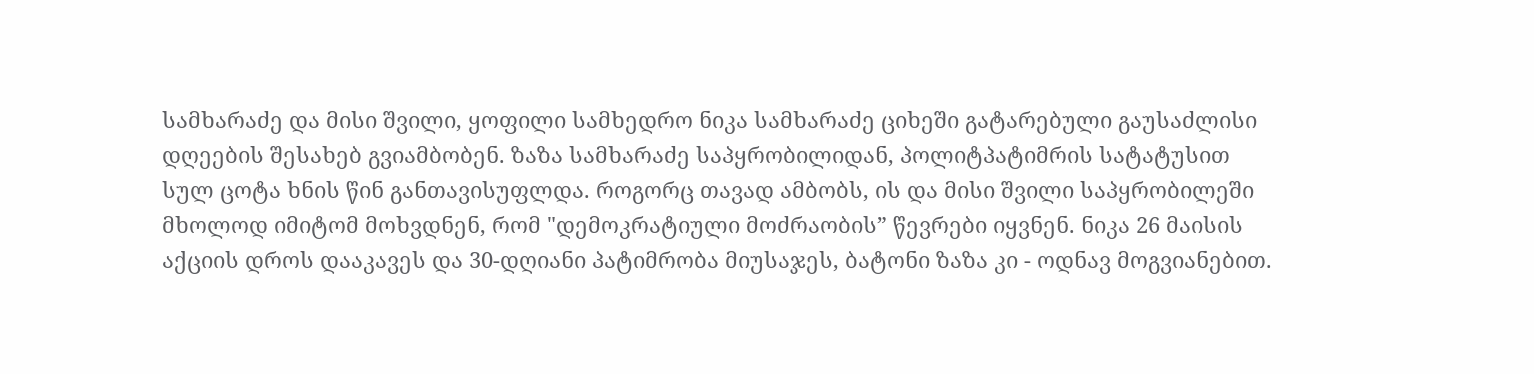სამხარაძე და მისი შვილი, ყოფილი სამხედრო ნიკა სამხარაძე ციხეში გატარებული გაუსაძლისი დღეების შესახებ გვიამბობენ. ზაზა სამხარაძე საპყრობილიდან, პოლიტპატიმრის სატატუსით სულ ცოტა ხნის წინ განთავისუფლდა. როგორც თავად ამბობს, ის და მისი შვილი საპყრობილეში მხოლოდ იმიტომ მოხვდნენ, რომ "დემოკრატიული მოძრაობის” წევრები იყვნენ. ნიკა 26 მაისის აქციის დროს დააკავეს და 30-დღიანი პატიმრობა მიუსაჯეს, ბატონი ზაზა კი - ოდნავ მოგვიანებით.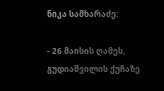ნიკა სამხარაძე:

- 26 მაისის ღამეს, გუდიაშვილის ქუჩაზე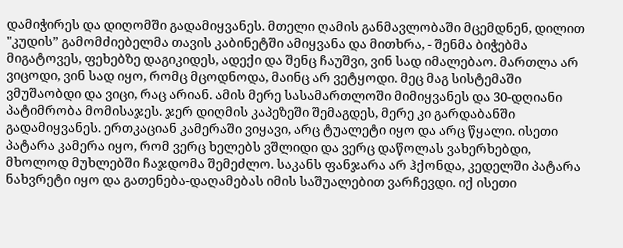დამიჭირეს და დიღომში გადამიყვანეს. მთელი ღამის განმავლობაში მცემდნენ, დილით "კუდის” გამომძიებელმა თავის კაბინეტში ამიყვანა და მითხრა, - შენმა ბიჭებმა მიგატოვეს, ფეხებზე დაგიკიდეს, ადექი და შენც ჩაუშვი, ვინ სად იმალებაო. მართლა არ ვიცოდი, ვინ სად იყო, რომც მცოდნოდა, მაინც არ ვეტყოდი. მეც მაგ სისტემაში ვმუშაობდი და ვიცი, რაც არიან. ამის მერე სასამართლოში მიმიყვანეს და 30-დღიანი პატიმრობა მომისაჯეს. ჯერ დიღმის კაპეზეში შემაგდეს, მერე კი გარდაბანში გადამიყვანეს. ერთკაციან კამერაში ვიყავი, არც ტუალეტი იყო და არც წყალი. ისეთი პატარა კამერა იყო, რომ ვერც ხელებს ვშლიდი და ვერც დაწოლას ვახერხებდი, მხოლოდ მუხლებში ჩაჯდომა შემეძლო. საკანს ფანჯარა არ ჰქონდა, კედელში პატარა ნახვრეტი იყო და გათენება-დაღამებას იმის საშუალებით ვარჩევდი. იქ ისეთი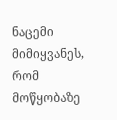ნაცემი მიმიყვანეს, რომ მოწყობაზე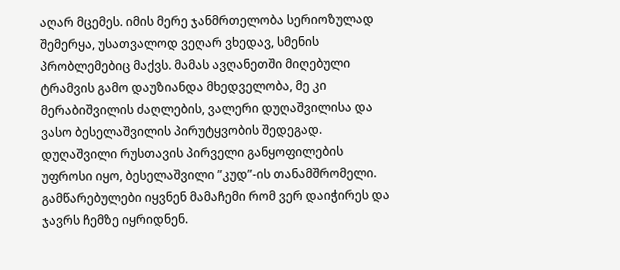აღარ მცემეს. იმის მერე ჯანმრთელობა სერიოზულად შემერყა, უსათვალოდ ვეღარ ვხედავ, სმენის პრობლემებიც მაქვს. მამას ავღანეთში მიღებული ტრამვის გამო დაუზიანდა მხედველობა, მე კი მერაბიშვილის ძაღლების, ვალერი დუღაშვილისა და ვასო ბესელაშვილის პირუტყვობის შედეგად. დუღაშვილი რუსთავის პირველი განყოფილების უფროსი იყო, ბესელაშვილი ”კუდ”-ის თანამშრომელი. გამწარებულები იყვნენ მამაჩემი რომ ვერ დაიჭირეს და ჯავრს ჩემზე იყრიდნენ.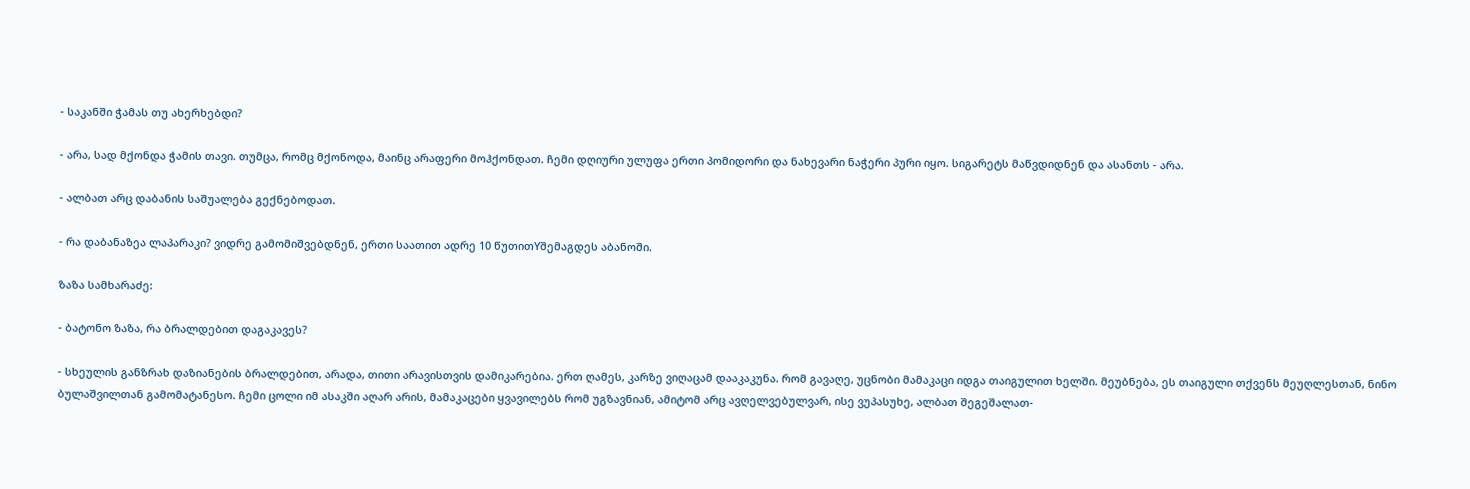- საკანში ჭამას თუ ახერხებდი?

- არა, სად მქონდა ჭამის თავი. თუმცა, რომც მქონოდა, მაინც არაფერი მოჰქონდათ. ჩემი დღიური ულუფა ერთი პომიდორი და ნახევარი ნაჭერი პური იყო. სიგარეტს მაწვდიდნენ და ასანთს - არა.

- ალბათ არც დაბანის საშუალება გექნებოდათ.

- რა დაბანაზეა ლაპარაკი? ვიდრე გამომიშვებდნენ, ერთი საათით ადრე 10 წუთითYშემაგდეს აბანოში.

ზაზა სამხარაძე:

- ბატონო ზაზა, რა ბრალდებით დაგაკავეს?

- სხეულის განზრახ დაზიანების ბრალდებით, არადა, თითი არავისთვის დამიკარებია. ერთ ღამეს, კარზე ვიღაცამ დააკაკუნა. რომ გავაღე, უცნობი მამაკაცი იდგა თაიგულით ხელში. მეუბნება, ეს თაიგული თქვენს მეუღლესთან, ნინო ბულაშვილთან გამომატანესო. ჩემი ცოლი იმ ასაკში აღარ არის, მამაკაცები ყვავილებს რომ უგზავნიან, ამიტომ არც ავღელვებულვარ, ისე ვუპასუხე, ალბათ შეგეშალათ-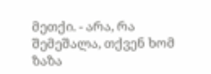მეთქი. - არა, რა შემეშალა, თქვენ ხომ ზაზა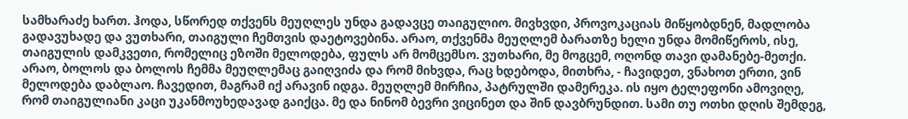სამხარაძე ხართ. ჰოდა, სწორედ თქვენს მეუღლეს უნდა გადავცე თაიგულიო. მივხვდი, პროვოკაციას მიწყობდნენ, მადლობა გადავუხადე და ვუთხარი, თაიგული ჩემთვის დაეტოვებინა. არაო, თქვენმა მეუღლემ ბარათზე ხელი უნდა მომიწეროს, ისე, თაიგულის დამკვეთი, რომელიც ეზოში მელოდება, ფულს არ მომცემსო. ვუთხარი, მე მოგცემ, ოღონდ თავი დამანებე-მეთქი. არაო, ბოლოს და ბოლოს ჩემმა მეუღლემაც გაიღვიძა და რომ მიხვდა, რაც ხდებოდა, მითხრა, - ჩავიდეთ, ვნახოთ ერთი, ვინ მელოდება დაბლაო. ჩავედით, მაგრამ იქ არავინ იდგა. მეუღლემ მირჩია, პატრულში დამერეკა. ის იყო ტელეფონი ამოვიღე, რომ თაიგულიანი კაცი უკანმოუხედავად გაიქცა. მე და ნინომ ბევრი ვიცინეთ და შინ დავბრუნდით. სამი თუ ოთხი დღის შემდეგ,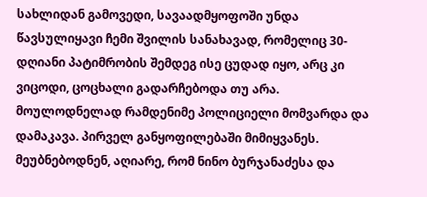სახლიდან გამოვედი, სავაადმყოფოში უნდა წავსულიყავი ჩემი შვილის სანახავად, რომელიც 30-დღიანი პატიმრობის შემდეგ ისე ცუდად იყო, არც კი ვიცოდი, ცოცხალი გადარჩებოდა თუ არა. მოულოდნელად რამდენიმე პოლიციელი მომვარდა და დამაკავა. პირველ განყოფილებაში მიმიყვანეს. მეუბნებოდნენ, აღიარე, რომ ნინო ბურჯანაძესა და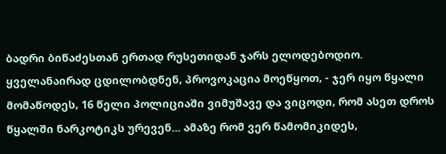ბადრი ბიწაძესთან ერთად რუსეთიდან ჯარს ელოდებოდიო. ყველანაირად ცდილობდნენ, პროვოკაცია მოეწყოთ, - ჯერ იყო წყალი მომაწოდეს, 16 წელი პოლიციაში ვიმუშავე და ვიცოდი, რომ ასეთ დროს წყალში ნარკოტიკს ურევენ... ამაზე რომ ვერ წამომიკიდეს,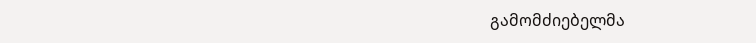გამომძიებელმა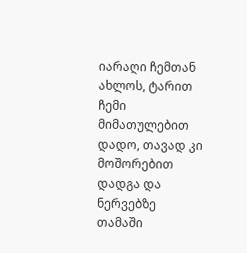იარაღი ჩემთან ახლოს, ტარით ჩემი მიმათულებით დადო, თავად კი მოშორებით დადგა და ნერვებზე თამაში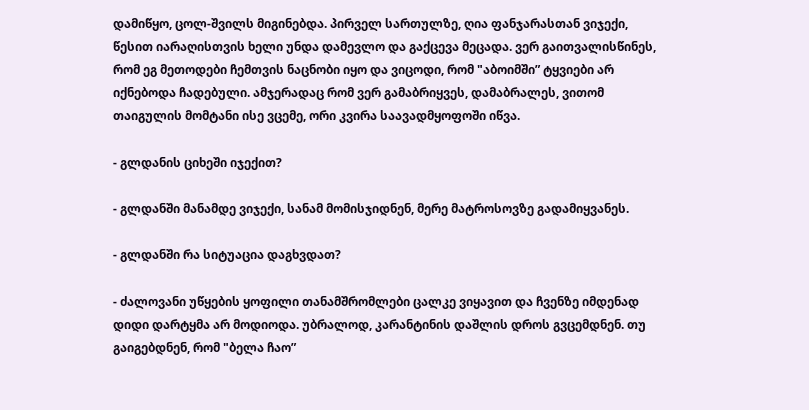დამიწყო, ცოლ-შვილს მიგინებდა. პირველ სართულზე, ღია ფანჯარასთან ვიჯექი, წესით იარაღისთვის ხელი უნდა დამევლო და გაქცევა მეცადა. ვერ გაითვალისწინეს, რომ ეგ მეთოდები ჩემთვის ნაცნობი იყო და ვიცოდი, რომ "აბოიმში” ტყვიები არ იქნებოდა ჩადებული. ამჯერადაც რომ ვერ გამაბრიყვეს, დამაბრალეს, ვითომ თაიგულის მომტანი ისე ვცემე, ორი კვირა საავადმყოფოში იწვა.

- გლდანის ციხეში იჯექით?

- გლდანში მანამდე ვიჯექი, სანამ მომისჯიდნენ, მერე მატროსოვზე გადამიყვანეს.

- გლდანში რა სიტუაცია დაგხვდათ?

- ძალოვანი უწყების ყოფილი თანამშრომლები ცალკე ვიყავით და ჩვენზე იმდენად დიდი დარტყმა არ მოდიოდა. უბრალოდ, კარანტინის დაშლის დროს გვცემდნენ. თუ გაიგებდნენ, რომ "ბელა ჩაო”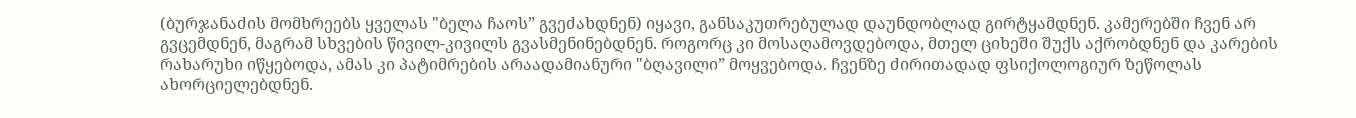(ბურჯანაძის მომხრეებს ყველას "ბელა ჩაოს” გვეძახდნენ) იყავი, განსაკუთრებულად დაუნდობლად გირტყამდნენ. კამერებში ჩვენ არ გვცემდნენ, მაგრამ სხვების წივილ-კივილს გვასმენინებდნენ. როგორც კი მოსაღამოვდებოდა, მთელ ციხეში შუქს აქრობდნენ და კარების რახარუხი იწყებოდა, ამას კი პატიმრების არაადამიანური "ბღავილი” მოყვებოდა. ჩვენზე ძირითადად ფსიქოლოგიურ ზეწოლას ახორციელებდნენ.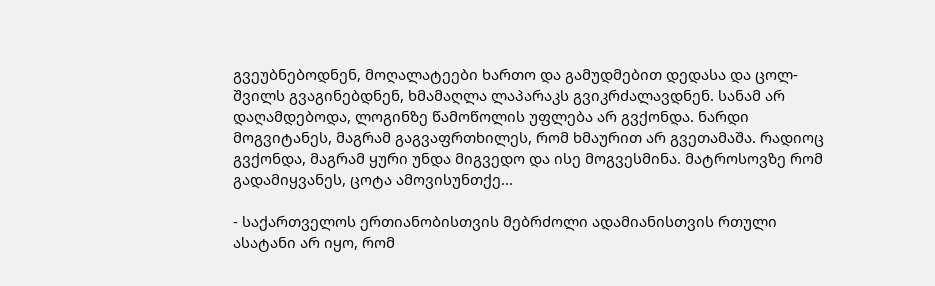გვეუბნებოდნენ, მოღალატეები ხართო და გამუდმებით დედასა და ცოლ-შვილს გვაგინებდნენ, ხმამაღლა ლაპარაკს გვიკრძალავდნენ. სანამ არ დაღამდებოდა, ლოგინზე წამოწოლის უფლება არ გვქონდა. ნარდი მოგვიტანეს, მაგრამ გაგვაფრთხილეს, რომ ხმაურით არ გვეთამაშა. რადიოც გვქონდა, მაგრამ ყური უნდა მიგვედო და ისე მოგვესმინა. მატროსოვზე რომ გადამიყვანეს, ცოტა ამოვისუნთქე...

- საქართველოს ერთიანობისთვის მებრძოლი ადამიანისთვის რთული ასატანი არ იყო, რომ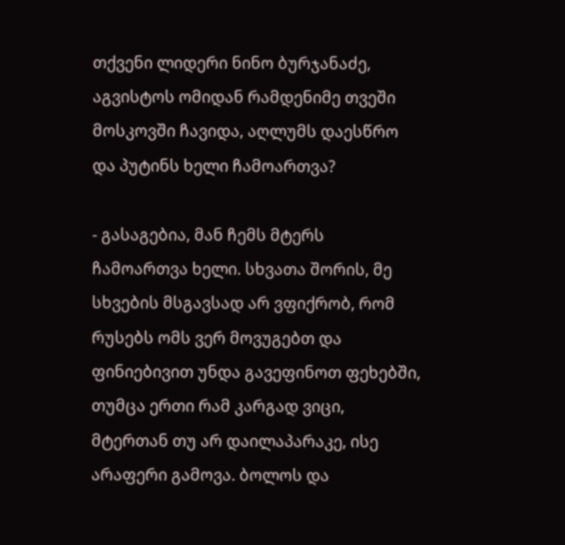თქვენი ლიდერი ნინო ბურჯანაძე, აგვისტოს ომიდან რამდენიმე თვეში მოსკოვში ჩავიდა, აღლუმს დაესწრო და პუტინს ხელი ჩამოართვა?

- გასაგებია, მან ჩემს მტერს ჩამოართვა ხელი. სხვათა შორის, მე სხვების მსგავსად არ ვფიქრობ, რომ რუსებს ომს ვერ მოვუგებთ და ფინიებივით უნდა გავეფინოთ ფეხებში, თუმცა ერთი რამ კარგად ვიცი, მტერთან თუ არ დაილაპარაკე, ისე არაფერი გამოვა. ბოლოს და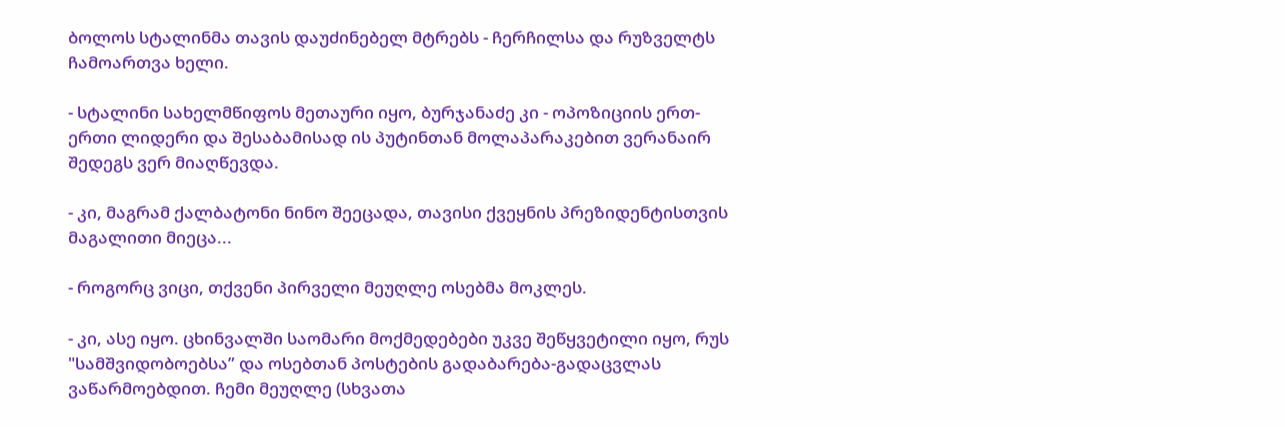ბოლოს სტალინმა თავის დაუძინებელ მტრებს - ჩერჩილსა და რუზველტს ჩამოართვა ხელი.

- სტალინი სახელმწიფოს მეთაური იყო, ბურჯანაძე კი - ოპოზიციის ერთ-ერთი ლიდერი და შესაბამისად ის პუტინთან მოლაპარაკებით ვერანაირ შედეგს ვერ მიაღწევდა.

- კი, მაგრამ ქალბატონი ნინო შეეცადა, თავისი ქვეყნის პრეზიდენტისთვის მაგალითი მიეცა...

- როგორც ვიცი, თქვენი პირველი მეუღლე ოსებმა მოკლეს.

- კი, ასე იყო. ცხინვალში საომარი მოქმედებები უკვე შეწყვეტილი იყო, რუს "სამშვიდობოებსა” და ოსებთან პოსტების გადაბარება-გადაცვლას ვაწარმოებდით. ჩემი მეუღლე (სხვათა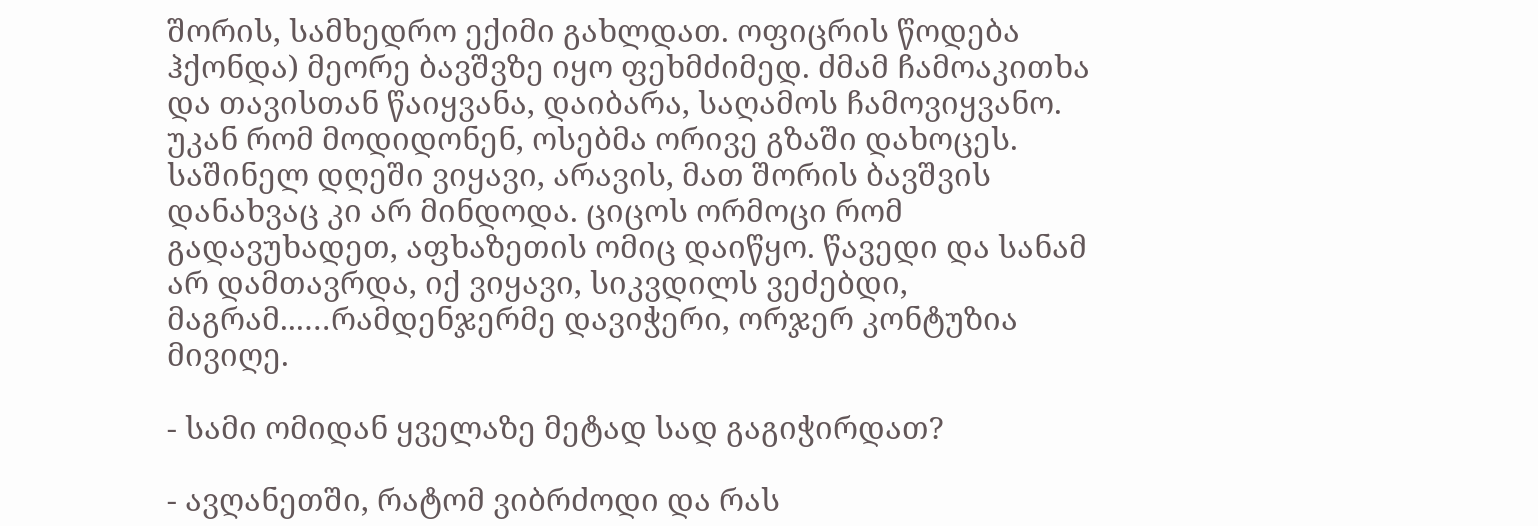შორის, სამხედრო ექიმი გახლდათ. ოფიცრის წოდება ჰქონდა) მეორე ბავშვზე იყო ფეხმძიმედ. ძმამ ჩამოაკითხა და თავისთან წაიყვანა, დაიბარა, საღამოს ჩამოვიყვანო. უკან რომ მოდიდონენ, ოსებმა ორივე გზაში დახოცეს. საშინელ დღეში ვიყავი, არავის, მათ შორის ბავშვის დანახვაც კი არ მინდოდა. ციცოს ორმოცი რომ გადავუხადეთ, აფხაზეთის ომიც დაიწყო. წავედი და სანამ არ დამთავრდა, იქ ვიყავი, სიკვდილს ვეძებდი, მაგრამ...…რამდენჯერმე დავიჭერი, ორჯერ კონტუზია მივიღე.

- სამი ომიდან ყველაზე მეტად სად გაგიჭირდათ?

- ავღანეთში, რატომ ვიბრძოდი და რას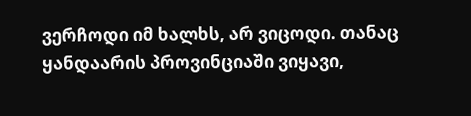ვერჩოდი იმ ხალხს, არ ვიცოდი. თანაც ყანდაარის პროვინციაში ვიყავი,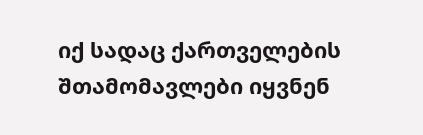იქ სადაც ქართველების შთამომავლები იყვნენ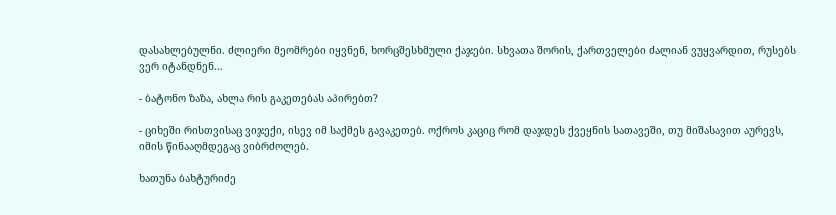დასახლებულნი. ძლიერი მეომრები იყვნენ, ხორცშესხმული ქაჯები. სხვათა შორის, ქართველები ძალიან ვუყვარდით, რუსებს ვერ იტანდნენ...

- ბატონო ზაზა, ახლა რის გაკეთებას აპირებთ?

- ციხეში რისთვისაც ვიჯექი, ისევ იმ საქმეს გავაკეთებ. ოქროს კაციც რომ დაჯდეს ქვეყნის სათავეში, თუ მიშასავით აურევს, იმის წინააღმდეგაც ვიბრძოლებ.

ხათუნა ბახტურიძე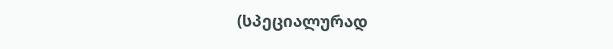(სპეციალურად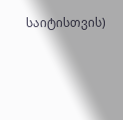საიტისთვის)